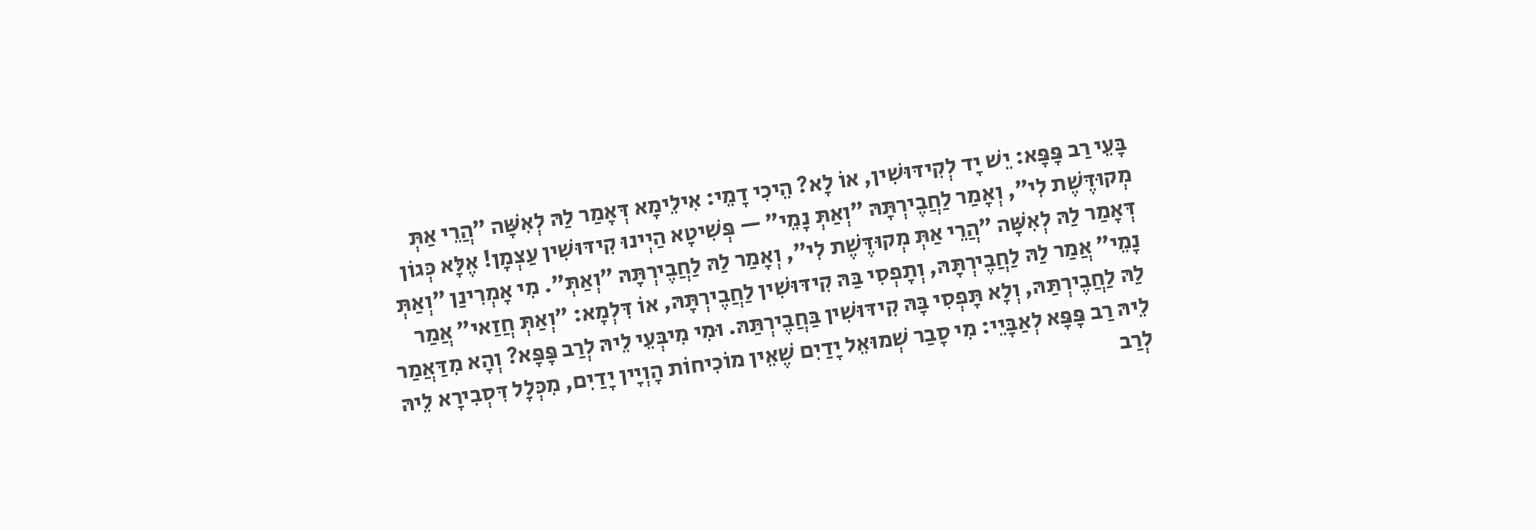בָּעֵי רַב פָּפָּא: יֵשׁ יָד לְקִידּוּשִׁין, אוֹ לָא? הֵיכִי דָמֵי: אִילֵימָא דְּאָמַר לַהּ לְאִשָּׁה ״הֲרֵי אַתְּ מְקוּדֶּשֶׁת לִי״, וְאָמַר לַחֲבֶירְתָּהּ ״וְאַתְּ נָמֵי״ — פְּשִׁיטָא הַיְינוּ קִידּוּשִׁין עַצְמָן! אֶלָּא כְּגוֹן דְּאָמַר לַהּ לְאִשָּׁה ״הֲרֵי אַתְּ מְקוּדֶּשֶׁת לִי״, וְאָמַר לַהּ לַחֲבֶירְתָּהּ ״וְאַתְּ״. מִי אָמְרִינַן ״וְאַתְּ נָמֵי״ אֲמַר לַהּ לַחֲבֶירְתָּהּ, וְתָפְסִי בַּהּ קִידּוּשִׁין לַחֲבֶירְתָּהּ, אוֹ דִּלְמָא: ״וְאַתְּ חֲזַאי״ אֲמַר לַהּ לַחֲבֶירְתַּהּ, וְלָא תָּפְסִי בָּהּ קִידּוּשִׁין בַּחֲבֶירְתַּהּ. וּמִי מִיבְּעֵי לֵיהּ לְרַב פָּפָּא? וְהָא מִדַּאֲמַר לֵיהּ רַב פָּפָּא לְאַבָּיֵי: מִי סָבַר שְׁמוּאֵל יָדַיִם שֶׁאֵין מוֹכִיחוֹת הָוְיָין יָדַיִם, מִכְּלָל דִּסְבִירָא לֵיהּ לְרַב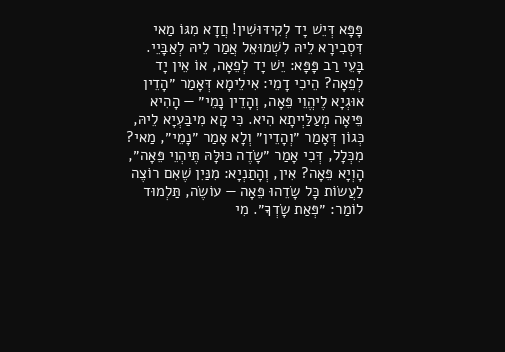פָּפָּא דְּיֵשׁ יָד לְקִידּוּשִׁין! חֲדָא מִגּוֹ מַאי דִּסְבִירָא לֵיהּ לִשְׁמוּאֵל אֲמַר לֵיהּ לְאַבָּיֵי. בָּעֵי רַב פָּפָּא: יֵשׁ יָד לְפֵאָה, אוֹ אֵין יָד לְפֵאָה? הֵיכִי דָמֵי: אִילֵימָא דְּאָמַר ״הָדֵין אוּגְיָא לֶיהֱוֵי פֵּאָה, וְהָדֵין נָמֵי״ — הָהִיא פֵּיאָה מְעַלַּיְיתָא הִיא. כִּי קָא מִיבַּעְיָא לֵיהּ, כְּגוֹן דְּאָמַר ״וְהָדֵין״ וְלָא אָמַר ״נָמֵי״, מַאי? מִכְּלָל, דְּכִי אָמַר ״שָׂדֶה כּוּלָּהּ תֶּיהְוֵי פֵּאָה״, הָוְיָא פֵּאָה? אִין, וְהָתַנְיָא: מִנַּיִן שֶׁאִם רוֹצֶה לַעֲשׂוֹת כׇּל שָׂדֵהוּ פֵּאָה — עוֹשֶׂה, תַּלְמוּד לוֹמַר: ״פְּאַת שָׂדְךָ״. מִי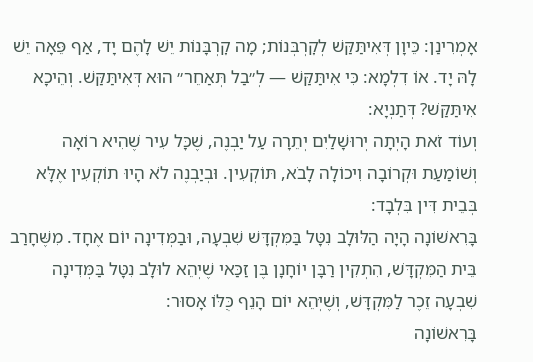אָמְרִינַן: כֵּיוָן דְּאִיתַּקַּשׁ לְקׇרְבְּנוֹת; מָה קׇרְבָּנוֹת יֵשׁ לָהֶם יָד, אַף פֵּאָה יֵשׁ לָהּ יָד. אוֹ דִלְמָא: כִּי אִיתַּקַּשׁ — לְ״בַל תְּאַחֵר״ הוּא דְּאִיתַּקַּשׁ. וְהֵיכָא אִיתַּקַּשׁ? דְּתַנְיָא:
וְעוֹד זֹאת הָיְתָה יְרוּשָׁלַיִם יְתֵרָה עַל יַבְנֶה, שֶׁכָּל עִיר שֶׁהִיא רוֹאָה וְשׁוֹמַעַת וּקְרוֹבָה וִיכוֹלָה לָבֹא, תּוֹקְעִין. וּבְיַבְנֶה לֹא הָיוּ תוֹקְעִין אֶלָּא בְּבֵית דִּין בִּלְבָד:
בָּרִאשׁוֹנָה הָיָה הַלּוּלָב נִטָּל בַּמִּקְדָּשׁ שִׁבְעָה, וּבַמְּדִינָה יוֹם אֶחָד. מִשֶּׁחָרַב בֵּית הַמִּקְדָּשׁ, הִתְקִין רַבָּן יוֹחָנָן בֶּן זַכַּאי שֶׁיְהֵא לוּלָב נִטָּל בַּמְּדִינָה שִׁבְעָה זֵכֶר לַמִּקְדָּשׁ, וְשֶׁיְּהֵא יוֹם הָנֵף כֻּלּוֹ אָסוּר:
בָּרִאשׁוֹנָה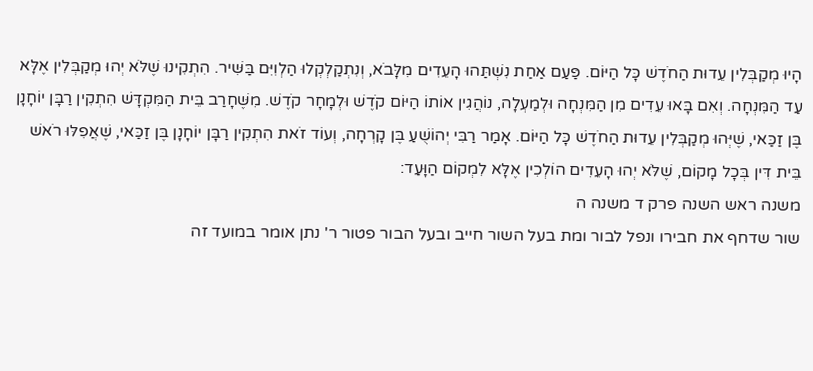הָיוּ מְקַבְּלִין עֵדוּת הַחֹדֶשׁ כָּל הַיּוֹם. פַּעַם אַחַת נִשְׁתַּהוּ הָעֵדִים מִלָּבֹא, וְנִתְקַלְקְלוּ הַלְוִיִּם בַּשִּׁיר. הִתְקִינוּ שֶׁלֹּא יְהוּ מְקַבְּלִין אֶלָּא עַד הַמִּנְחָה. וְאִם בָּאוּ עֵדִים מִן הַמִּנְחָה וּלְמַעְלָה, נוֹהֲגִין אוֹתוֹ הַיּוֹם קֹדֶשׁ וּלְמָחָר קֹדֶשׁ. מִשֶּׁחָרַב בֵּית הַמִּקְדָּשׁ הִתְקִין רַבָּן יוֹחָנָן בֶּן זַכַּאי, שֶׁיְּהוּ מְקַבְּלִין עֵדוּת הַחֹדֶשׁ כָּל הַיּוֹם. אָמַר רַבִּי יְהוֹשֻׁעַ בֶּן קָרְחָה, וְעוֹד זֹאת הִתְקִין רַבָּן יוֹחָנָן בֶּן זַכַּאי, שֶׁאֲפִלּוּ רֹאשׁ בֵּית דִּין בְּכָל מָקוֹם, שֶׁלֹּא יְהוּ הָעֵדִים הוֹלְכִין אֶלָּא לִמְקוֹם הַוָּעַד:
משנה ראש השנה פרק ד משנה ה
שור שדחף את חבירו ונפל לבור ומת בעל השור חייב ובעל הבור פטור ר' נתן אומר במועד זה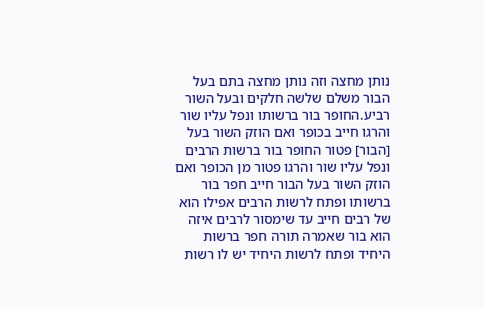נותן מחצה וזה נותן מחצה בתם בעל הבור משלם שלשה חלקים ובעל השור רביע.החופר בור ברשותו ונפל עליו שור והרגו חייב בכופר ואם הוזק השור בעל [הבור] פטור החופר בור ברשות הרבים ונפל עליו שור והרגו פטור מן הכופר ואם הוזק השור בעל הבור חייב חפר בור ברשותו ופתח לרשות הרבים אפילו הוא של רבים חייב עד שימסור לרבים איזה הוא בור שאמרה תורה חפר ברשות היחיד ופתח לרשות היחיד יש לו רשות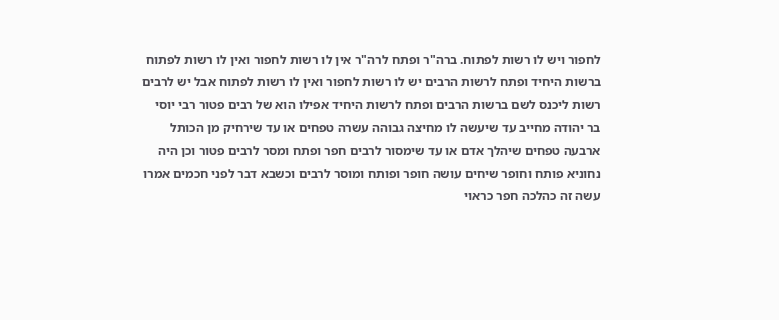לחפור ויש לו רשות לפתוח. ברה"ר ופתח לרה"ר אין לו רשות לחפור ואין לו רשות לפתוח ברשות היחיד ופתח לרשות הרבים יש לו רשות לחפור ואין לו רשות לפתוח אבל יש לרבים רשות ליכנס לשם ברשות הרבים ופתח לרשות היחיד אפילו הוא של רבים פטור רבי יוסי בר יהודה מחייב עד שיעשה לו מחיצה גבוהה עשרה טפחים או עד שירחיק מן הכותל ארבעה טפחים שיהלך אדם או עד שימסור לרבים חפר ופתח ומסר לרבים פטור וכן היה נחוניא פותח וחופר שיחים עושה חופר ופותח ומוסר לרבים וכשבא דבר לפני חכמים אמרו עשה זה כהלכה חפר כראוי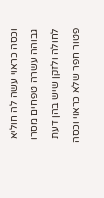וכסה כראוי עשה לה חוליא גבוהה עשרה טפחים מסרו לחולה ולזקן שיש בהן דעת פטור חפר שלא כראוי וכסה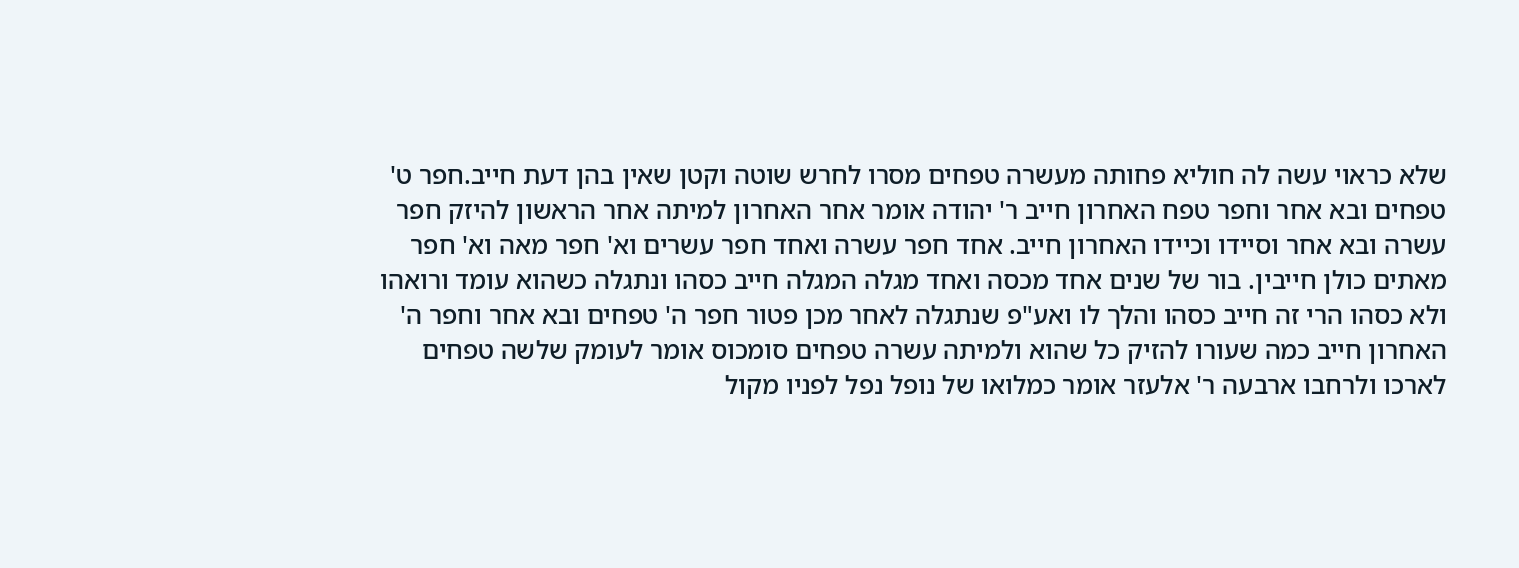שלא כראוי עשה לה חוליא פחותה מעשרה טפחים מסרו לחרש שוטה וקטן שאין בהן דעת חייב.חפר ט' טפחים ובא אחר וחפר טפח האחרון חייב ר' יהודה אומר אחר האחרון למיתה אחר הראשון להיזק חפר עשרה ובא אחר וסיידו וכיידו האחרון חייב. אחד חפר עשרה ואחד חפר עשרים וא' חפר מאה וא' חפר מאתים כולן חייבין. בור של שנים אחד מכסה ואחד מגלה המגלה חייב כסהו ונתגלה כשהוא עומד ורואהו ולא כסהו הרי זה חייב כסהו והלך לו ואע"פ שנתגלה לאחר מכן פטור חפר ה' טפחים ובא אחר וחפר ה' האחרון חייב כמה שעורו להזיק כל שהוא ולמיתה עשרה טפחים סומכוס אומר לעומק שלשה טפחים לארכו ולרחבו ארבעה ר' אלעזר אומר כמלואו של נופל נפל לפניו מקול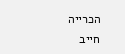הכרייה חייב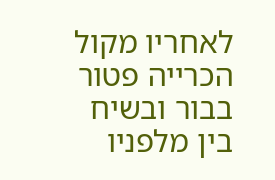לאחריו מקול הכרייה פטור בבור ובשיח בין מלפניו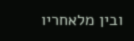ובין מלאחריו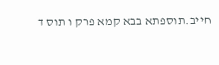חייב.תוספתא בבא קמא פרק ו תוס ד